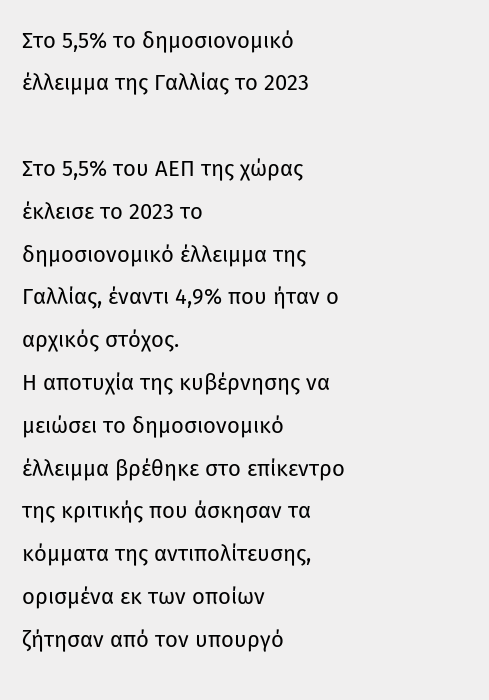Στο 5,5% το δημοσιονομικό έλλειμμα της Γαλλίας το 2023

Στο 5,5% του ΑΕΠ της χώρας έκλεισε το 2023 το δημοσιονομικό έλλειμμα της Γαλλίας, έναντι 4,9% που ήταν ο αρχικός στόχος.
Η αποτυχία της κυβέρνησης να μειώσει το δημοσιονομικό έλλειμμα βρέθηκε στο επίκεντρο της κριτικής που άσκησαν τα κόμματα της αντιπολίτευσης, ορισμένα εκ των οποίων ζήτησαν από τον υπουργό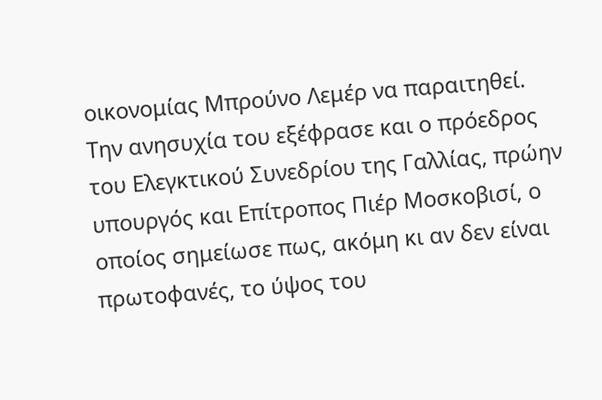οικονομίας Μπρούνο Λεμέρ να παραιτηθεί.
Την ανησυχία του εξέφρασε και ο πρόεδρος του Ελεγκτικού Συνεδρίου της Γαλλίας, πρώην υπουργός και Επίτροπος Πιέρ Μοσκοβισί, ο οποίος σημείωσε πως, ακόμη κι αν δεν είναι πρωτοφανές, το ύψος του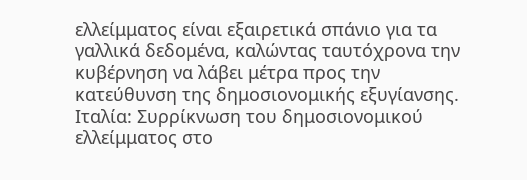ελλείμματος είναι εξαιρετικά σπάνιο για τα γαλλικά δεδομένα, καλώντας ταυτόχρονα την κυβέρνηση να λάβει μέτρα προς την κατεύθυνση της δημοσιονομικής εξυγίανσης.
Ιταλία: Συρρίκνωση του δημοσιονομικού ελλείμματος στο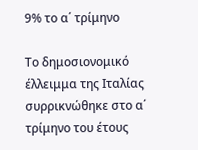9% το α΄ τρίμηνο

Το δημοσιονομικό έλλειμμα της Ιταλίας συρρικνώθηκε στο α΄ τρίμηνο του έτους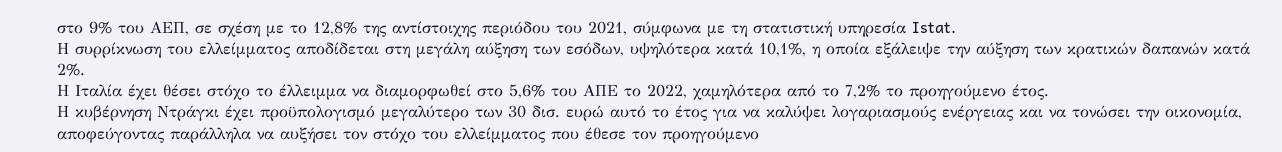στο 9% του ΑΕΠ, σε σχέση με το 12,8% της αντίστοιχης περιόδου του 2021, σύμφωνα με τη στατιστική υπηρεσία Istat.
Η συρρίκνωση του ελλείμματος αποδίδεται στη μεγάλη αύξηση των εσόδων, υψηλότερα κατά 10,1%, η οποία εξάλειψε την αύξηση των κρατικών δαπανών κατά 2%.
Η Ιταλία έχει θέσει στόχο το έλλειμμα να διαμορφωθεί στο 5,6% του ΑΠΕ το 2022, χαμηλότερα από το 7,2% το προηγούμενο έτος.
Η κυβέρνηση Ντράγκι έχει προϋπολογισμό μεγαλύτερο των 30 δισ. ευρώ αυτό το έτος για να καλύψει λογαριασμούς ενέργειας και να τονώσει την οικονομία, αποφεύγοντας παράλληλα να αυξήσει τον στόχο του ελλείμματος που έθεσε τον προηγούμενο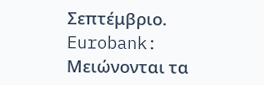Σεπτέμβριο.
Eurobank: Μειώνονται τα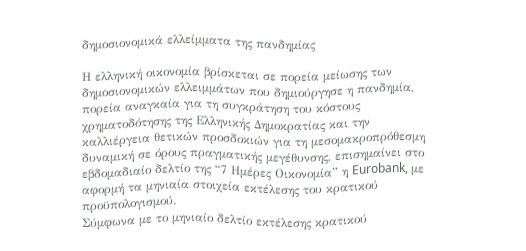δημοσιονομικά ελλείμματα της πανδημίας

Η ελληνική οικονομία βρίσκεται σε πορεία μείωσης των δημοσιονομικών ελλειμμάτων που δημιούργησε η πανδημία, πορεία αναγκαία για τη συγκράτηση του κόστους χρηματοδότησης της Ελληνικής Δημοκρατίας και την καλλιέργεια θετικών προσδοκιών για τη μεσομακροπρόθεσμη δυναμική σε όρους πραγματικής μεγέθυνσης, επισημαίνει στο εβδομαδιαίο δελτίο της “7 Ημέρες Οικονομία” η Eurobank, με αφορμή τα μηνιαία στοιχεία εκτέλεσης του κρατικού προϋπολογισμού.
Σύμφωνα με το μηνιαίο δελτίο εκτέλεσης κρατικού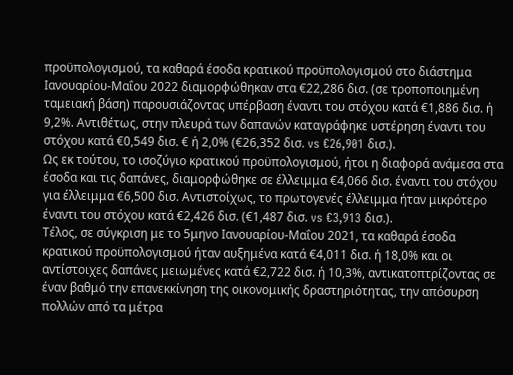προϋπολογισμού, τα καθαρά έσοδα κρατικού προϋπολογισμού στο διάστημα Ιανουαρίου-Μαΐου 2022 διαμορφώθηκαν στα €22,286 δισ. (σε τροποποιημένη ταμειακή βάση) παρουσιάζοντας υπέρβαση έναντι του στόχου κατά €1,886 δισ. ή 9,2%. Αντιθέτως, στην πλευρά των δαπανών καταγράφηκε υστέρηση έναντι του στόχου κατά €0,549 δισ. € ή 2,0% (€26,352 δισ. vs €26,901 δισ.).
Ως εκ τούτου, το ισοζύγιο κρατικού προϋπολογισμού, ήτοι η διαφορά ανάμεσα στα έσοδα και τις δαπάνες, διαμορφώθηκε σε έλλειμμα €4,066 δισ. έναντι του στόχου για έλλειμμα €6,500 δισ. Αντιστοίχως, το πρωτογενές έλλειμμα ήταν μικρότερο έναντι του στόχου κατά €2,426 δισ. (€1,487 δισ. vs €3,913 δισ.).
Τέλος, σε σύγκριση με το 5μηνο Ιανουαρίου-Μαΐου 2021, τα καθαρά έσοδα κρατικού προϋπολογισμού ήταν αυξημένα κατά €4,011 δισ. ή 18,0% και οι αντίστοιχες δαπάνες μειωμένες κατά €2,722 δισ. ή 10,3%, αντικατοπτρίζοντας σε έναν βαθμό την επανεκκίνηση της οικονομικής δραστηριότητας, την απόσυρση πολλών από τα μέτρα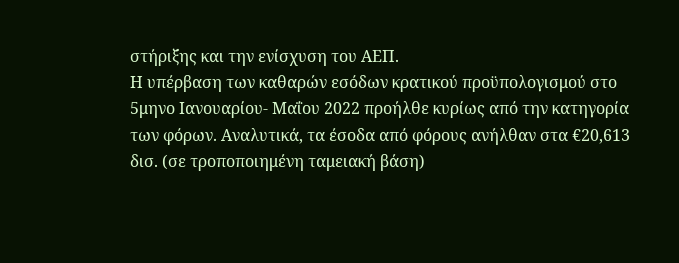στήριξης και την ενίσχυση του ΑΕΠ.
Η υπέρβαση των καθαρών εσόδων κρατικού προϋπολογισμού στο 5μηνο Ιανουαρίου- Μαΐου 2022 προήλθε κυρίως από την κατηγορία των φόρων. Αναλυτικά, τα έσοδα από φόρους ανήλθαν στα €20,613 δισ. (σε τροποποιημένη ταμειακή βάση)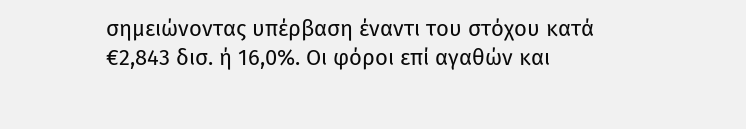σημειώνοντας υπέρβαση έναντι του στόχου κατά €2,843 δισ. ή 16,0%. Οι φόροι επί αγαθών και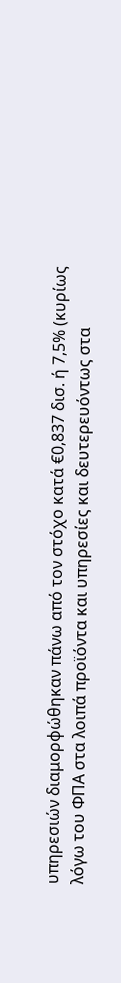υπηρεσιών διαμορφώθηκαν πάνω από τον στόχο κατά €0,837 δισ. ή 7,5% (κυρίως λόγω του ΦΠΑ στα λοιπά προϊόντα και υπηρεσίες και δευτερευόντως στα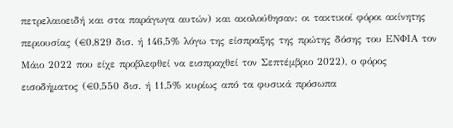πετρελαιοειδή και στα παράγωγα αυτών) και ακολούθησαν: οι τακτικοί φόροι ακίνητης περιουσίας (€0,829 δισ. ή 146,5% λόγω της είσπραξης της πρώτης δόσης του ΕΝΦΙΑ τον Μάιο 2022 που είχε προβλεφθεί να εισπραχθεί τον Σεπτέμβριο 2022), ο φόρος εισοδήματος (€0,550 δισ. ή 11,5% κυρίως από τα φυσικά πρόσωπα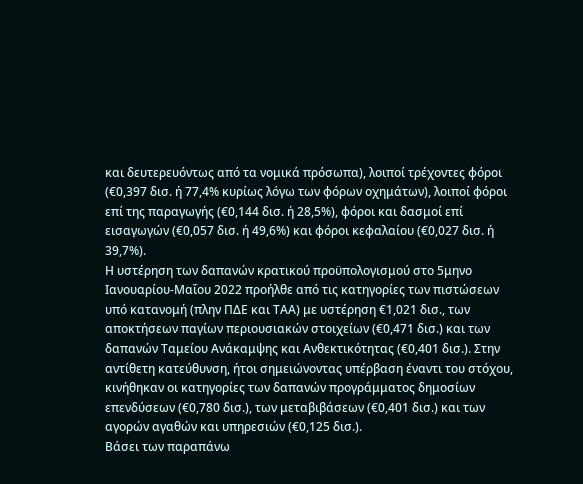και δευτερευόντως από τα νομικά πρόσωπα), λοιποί τρέχοντες φόροι (€0,397 δισ. ή 77,4% κυρίως λόγω των φόρων οχημάτων), λοιποί φόροι επί της παραγωγής (€0,144 δισ. ή 28,5%), φόροι και δασμοί επί εισαγωγών (€0,057 δισ. ή 49,6%) και φόροι κεφαλαίου (€0,027 δισ. ή 39,7%).
Η υστέρηση των δαπανών κρατικού προϋπολογισμού στο 5μηνο Ιανουαρίου-Μαΐου 2022 προήλθε από τις κατηγορίες των πιστώσεων υπό κατανομή (πλην ΠΔΕ και ΤΑΑ) με υστέρηση €1,021 δισ., των αποκτήσεων παγίων περιουσιακών στοιχείων (€0,471 δισ.) και των δαπανών Ταμείου Ανάκαμψης και Ανθεκτικότητας (€0,401 δισ.). Στην αντίθετη κατεύθυνση, ήτοι σημειώνοντας υπέρβαση έναντι του στόχου, κινήθηκαν οι κατηγορίες των δαπανών προγράμματος δημοσίων επενδύσεων (€0,780 δισ.), των μεταβιβάσεων (€0,401 δισ.) και των αγορών αγαθών και υπηρεσιών (€0,125 δισ.).
Βάσει των παραπάνω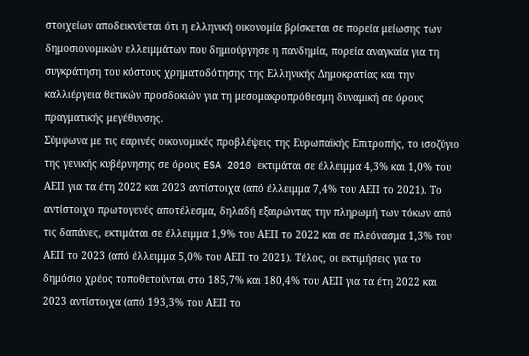στοιχείων αποδεικνύεται ότι η ελληνική οικονομία βρίσκεται σε πορεία μείωσης των δημοσιονομικών ελλειμμάτων που δημιούργησε η πανδημία, πορεία αναγκαία για τη συγκράτηση του κόστους χρηματοδότησης της Ελληνικής Δημοκρατίας και την καλλιέργεια θετικών προσδοκιών για τη μεσομακροπρόθεσμη δυναμική σε όρους πραγματικής μεγέθυνσης.
Σύμφωνα με τις εαρινές οικονομικές προβλέψεις της Ευρωπαϊκής Επιτροπής, το ισοζύγιο της γενικής κυβέρνησης σε όρους ESA 2010 εκτιμάται σε έλλειμμα 4,3% και 1,0% του ΑΕΠ για τα έτη 2022 και 2023 αντίστοιχα (από έλλειμμα 7,4% του ΑΕΠ το 2021). Το αντίστοιχο πρωτογενές αποτέλεσμα, δηλαδή εξαιρώντας την πληρωμή των τόκων από τις δαπάνες, εκτιμάται σε έλλειμμα 1,9% του ΑΕΠ το 2022 και σε πλεόνασμα 1,3% του ΑΕΠ το 2023 (από έλλειμμα 5,0% του ΑΕΠ το 2021). Τέλος, οι εκτιμήσεις για το δημόσιο χρέος τοποθετούνται στο 185,7% και 180,4% του ΑΕΠ για τα έτη 2022 και 2023 αντίστοιχα (από 193,3% του ΑΕΠ το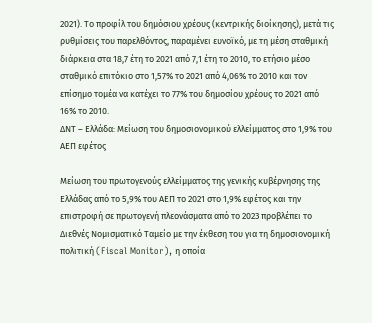2021). Το προφίλ του δημόσιου χρέους (κεντρικής διοίκησης), μετά τις ρυθμίσεις του παρελθόντος, παραμένει ευνοϊκό, με τη μέση σταθμική διάρκεια στα 18,7 έτη το 2021 από 7,1 έτη το 2010, το ετήσιο μέσο σταθμικό επιτόκιο στο 1,57% το 2021 από 4,06% το 2010 και τον επίσημο τομέα να κατέχει το 77% του δημοσίου χρέους το 2021 από 16% το 2010.
ΔΝΤ – Ελλάδα: Μείωση του δημοσιονομικού ελλείμματος στο 1,9% του ΑΕΠ εφέτος

Μείωση του πρωτογενούς ελλείμματος της γενικής κυβέρνησης της Ελλάδας από το 5,9% του ΑΕΠ το 2021 στο 1,9% εφέτος και την επιστροφή σε πρωτογενή πλεονάσματα από το 2023 προβλέπει το Διεθνές Νομισματικό Ταμείο με την έκθεση του για τη δημοσιονομική πολιτική (Fiscal Monitor), η οποία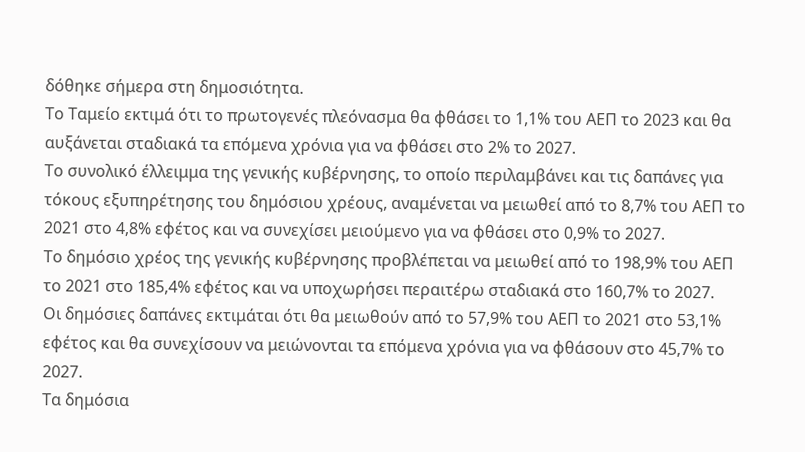δόθηκε σήμερα στη δημοσιότητα.
Το Ταμείο εκτιμά ότι το πρωτογενές πλεόνασμα θα φθάσει το 1,1% του ΑΕΠ το 2023 και θα αυξάνεται σταδιακά τα επόμενα χρόνια για να φθάσει στο 2% το 2027.
Το συνολικό έλλειμμα της γενικής κυβέρνησης, το οποίο περιλαμβάνει και τις δαπάνες για τόκους εξυπηρέτησης του δημόσιου χρέους, αναμένεται να μειωθεί από το 8,7% του ΑΕΠ το 2021 στο 4,8% εφέτος και να συνεχίσει μειούμενο για να φθάσει στο 0,9% το 2027.
Το δημόσιο χρέος της γενικής κυβέρνησης προβλέπεται να μειωθεί από το 198,9% του ΑΕΠ το 2021 στο 185,4% εφέτος και να υποχωρήσει περαιτέρω σταδιακά στο 160,7% το 2027.
Οι δημόσιες δαπάνες εκτιμάται ότι θα μειωθούν από το 57,9% του ΑΕΠ το 2021 στο 53,1% εφέτος και θα συνεχίσουν να μειώνονται τα επόμενα χρόνια για να φθάσουν στο 45,7% το 2027.
Τα δημόσια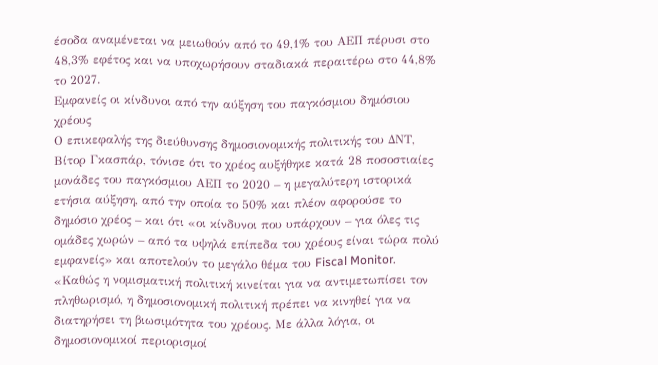έσοδα αναμένεται να μειωθούν από το 49,1% του ΑΕΠ πέρυσι στο 48,3% εφέτος και να υποχωρήσουν σταδιακά περαιτέρω στο 44,8% το 2027.
Εμφανείς οι κίνδυνοι από την αύξηση του παγκόσμιου δημόσιου χρέους
Ο επικεφαλής της διεύθυνσης δημοσιονομικής πολιτικής του ΔΝΤ, Βίτορ Γκασπάρ, τόνισε ότι το χρέος αυξήθηκε κατά 28 ποσοστιαίες μονάδες του παγκόσμιου ΑΕΠ το 2020 – η μεγαλύτερη ιστορικά ετήσια αύξηση, από την οποία το 50% και πλέον αφορούσε το δημόσιο χρέος – και ότι «οι κίνδυνοι που υπάρχουν – για όλες τις ομάδες χωρών – από τα υψηλά επίπεδα του χρέους είναι τώρα πολύ εμφανείς» και αποτελούν το μεγάλο θέμα του Fiscal Monitor.
«Καθώς η νομισματική πολιτική κινείται για να αντιμετωπίσει τον πληθωρισμό, η δημοσιονομική πολιτική πρέπει να κινηθεί για να διατηρήσει τη βιωσιμότητα του χρέους. Με άλλα λόγια, οι δημοσιονομικοί περιορισμοί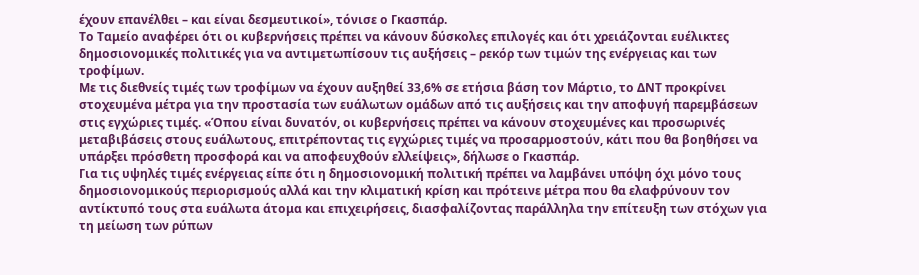έχουν επανέλθει – και είναι δεσμευτικοί», τόνισε ο Γκασπάρ.
Το Ταμείο αναφέρει ότι οι κυβερνήσεις πρέπει να κάνουν δύσκολες επιλογές και ότι χρειάζονται ευέλικτες δημοσιονομικές πολιτικές για να αντιμετωπίσουν τις αυξήσεις – ρεκόρ των τιμών της ενέργειας και των τροφίμων.
Με τις διεθνείς τιμές των τροφίμων να έχουν αυξηθεί 33,6% σε ετήσια βάση τον Μάρτιο, το ΔΝΤ προκρίνει στοχευμένα μέτρα για την προστασία των ευάλωτων ομάδων από τις αυξήσεις και την αποφυγή παρεμβάσεων στις εγχώριες τιμές. «Όπου είναι δυνατόν, οι κυβερνήσεις πρέπει να κάνουν στοχευμένες και προσωρινές μεταβιβάσεις στους ευάλωτους, επιτρέποντας τις εγχώριες τιμές να προσαρμοστούν, κάτι που θα βοηθήσει να υπάρξει πρόσθετη προσφορά και να αποφευχθούν ελλείψεις», δήλωσε ο Γκασπάρ.
Για τις υψηλές τιμές ενέργειας είπε ότι η δημοσιονομική πολιτική πρέπει να λαμβάνει υπόψη όχι μόνο τους δημοσιονομικούς περιορισμούς αλλά και την κλιματική κρίση και πρότεινε μέτρα που θα ελαφρύνουν τον αντίκτυπό τους στα ευάλωτα άτομα και επιχειρήσεις, διασφαλίζοντας παράλληλα την επίτευξη των στόχων για τη μείωση των ρύπων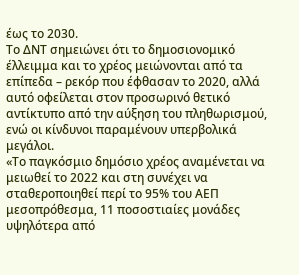έως το 2030.
Το ΔΝΤ σημειώνει ότι το δημοσιονομικό έλλειμμα και το χρέος μειώνονται από τα επίπεδα – ρεκόρ που έφθασαν το 2020, αλλά αυτό οφείλεται στον προσωρινό θετικό αντίκτυπο από την αύξηση του πληθωρισμού, ενώ οι κίνδυνοι παραμένουν υπερβολικά μεγάλοι.
«Το παγκόσμιο δημόσιο χρέος αναμένεται να μειωθεί το 2022 και στη συνέχει να σταθεροποιηθεί περί το 95% του ΑΕΠ μεσοπρόθεσμα, 11 ποσοστιαίες μονάδες υψηλότερα από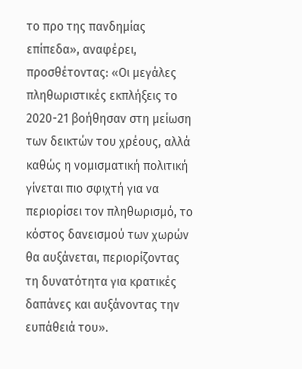το προ της πανδημίας επίπεδα», αναφέρει, προσθέτοντας: «Οι μεγάλες πληθωριστικές εκπλήξεις το 2020-21 βοήθησαν στη μείωση των δεικτών του χρέους, αλλά καθώς η νομισματική πολιτική γίνεται πιο σφιχτή για να περιορίσει τον πληθωρισμό, το κόστος δανεισμού των χωρών θα αυξάνεται, περιορίζοντας τη δυνατότητα για κρατικές δαπάνες και αυξάνοντας την ευπάθειά του».